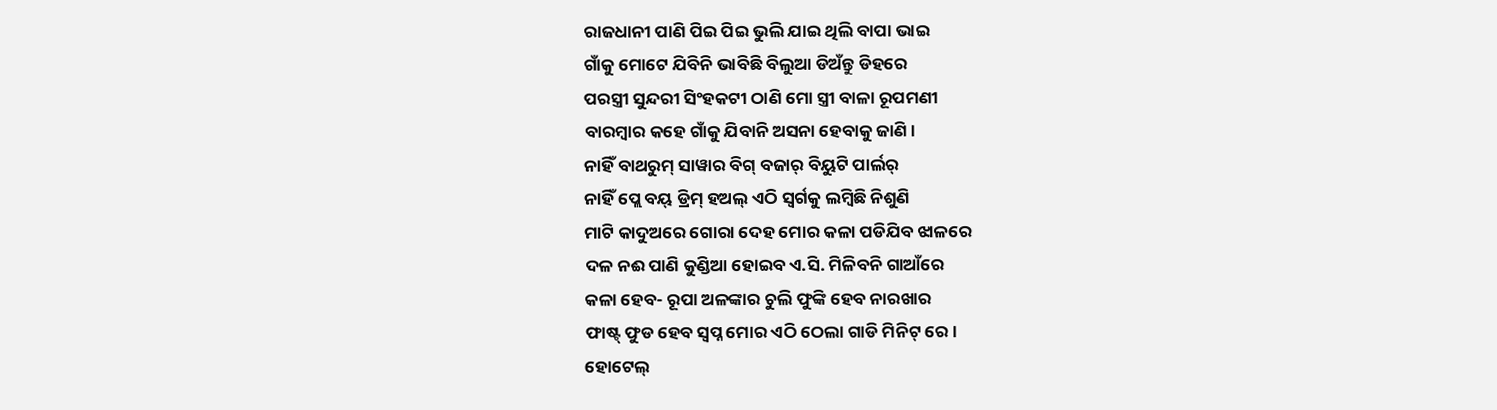ରାଜଧାନୀ ପାଣି ପିଇ ପିଇ ଭୁଲି ଯାଇ ଥିଲି ବାପା ଭାଇ
ଗାଁକୁ ମୋଟେ ଯିବିନି ଭାବିଛି ବିଲୁଆ ଡିଅଁନ୍ତୁ ଡିହରେ
ପରସ୍ତ୍ରୀ ସୁନ୍ଦରୀ ସିଂହକଟୀ ଠାଣି ମୋ ସ୍ତ୍ରୀ ବାଳା ରୂପମଣୀ
ବାରମ୍ବାର କହେ ଗାଁକୁ ଯିବାନି ଅସନା ହେବାକୁ ଜାଣି।
ନାହିଁ ବାଥରୁମ୍ ସାୱାର ବିଗ୍ ବଜାର୍ ବିୟୁଟି ପାର୍ଲର୍
ନାହିଁ ପ୍ଲେ ବୟ୍ ଡ୍ରିମ୍ ହଅଲ୍ ଏଠି ସ୍ବର୍ଗକୁ ଲମ୍ବିଛି ନିଶୁଣି
ମାଟି କାଦୁଅରେ ଗୋରା ଦେହ ମୋର କଳା ପଡିଯିବ ଝାଳରେ
ଦଳ ନଈ ପାଣି କୁଣ୍ଡିଆ ହୋଇବ ଏ.ସି. ମିଳିବନି ଗାଆଁରେ
କଳା ହେବ- ରୂପା ଅଳଙ୍କାର ଚୁଲି ଫୁଙ୍କି ହେବ ନାରଖାର
ଫାଷ୍ଟ୍ ଫୁଡ ହେବ ସ୍ବପ୍ନ ମୋର ଏଠି ଠେଲା ଗାଡି ମିନିଟ୍ ରେ।
ହୋଟେଲ୍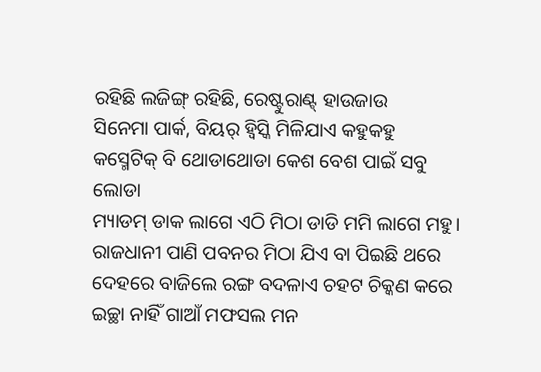ରହିଛି ଲଜିଙ୍ଗ୍ ରହିଛି, ରେଷ୍ଟୁରାଣ୍ଟ୍ ହାଉଜାଉ
ସିନେମା ପାର୍କ, ବିୟର୍ ହ୍ବିସ୍କି ମିଳିଯାଏ କହୁକହୁ
କସ୍ମେଟିକ୍ ବି ଥୋଡାଥୋଡା କେଶ ବେଶ ପାଇଁ ସବୁ ଲୋଡା
ମ୍ୟାଡମ୍ ଡାକ ଲାଗେ ଏଠି ମିଠା ଡାଡି ମମି ଲାଗେ ମହୁ।
ରାଜଧାନୀ ପାଣି ପବନର ମିଠା ଯିଏ ବା ପିଇଛି ଥରେ
ଦେହରେ ବାଜିଲେ ରଙ୍ଗ ବଦଳାଏ ଚହଟ ଚିକ୍କଣ କରେ
ଇଚ୍ଛା ନାହିଁ ଗାଆଁ ମଫସଲ ମନ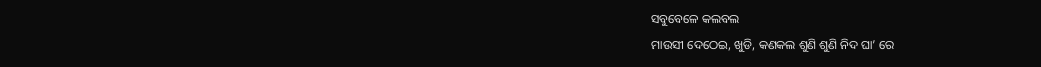ସବୁବେଳେ କଲବଲ
ମାଉସୀ ଦେଠେଇ, ଖୁଡି, କଣକଲ ଶୁଣି ଶୁଣି ନିଦ ଘା’ ରେ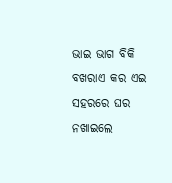ଭାଇ ଭାଗ ବିକି ବଖରାଏ କର ଏଇ ସହରରେ ଘର
ନଖାଇଲେ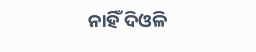ନାହିଁ ଦିଓଳି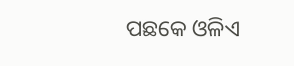ପଛକେ ଓଳିଏ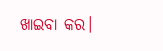ଖାଇବା କର।